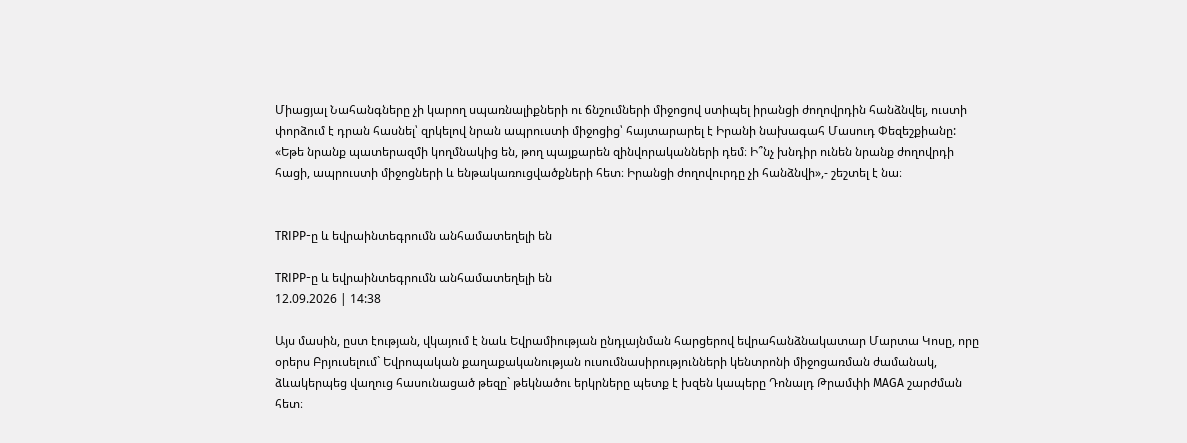Միացյալ Նահանգները չի կարող սպառնալիքների ու ճնշումների միջոցով ստիպել իրանցի ժողովրդին հանձնվել, ուստի փորձում է դրան հասնել՝ զրկելով նրան ապրուստի միջոցից՝ հայտարարել է Իրանի նախագահ Մասուդ Փեզեշքիանը: «Եթե նրանք պատերազմի կողմնակից են, թող պայքարեն զինվորականների դեմ։ Ի՞նչ խնդիր ունեն նրանք ժողովրդի հացի, ապրուստի միջոցների և ենթակառուցվածքների հետ։ Իրանցի ժողովուրդը չի հանձնվի»,- շեշտել է նա։


TRIPP-ը և եվրաինտեգրումն անհամատեղելի են

TRIPP-ը և եվրաինտեգրումն անհամատեղելի են
12.09.2026 | 14:38

Այս մասին, ըստ էության, վկայում է նաև Եվրամիության ընդլայնման հարցերով եվրահանձնակատար Մարտա Կոսը, որը օրերս Բրյուսելում` Եվրոպական քաղաքականության ուսումնասիրությունների կենտրոնի միջոցառման ժամանակ, ձևակերպեց վաղուց հասունացած թեզը` թեկնածու երկրները պետք է խզեն կապերը Դոնալդ Թրամփի MAGA շարժման հետ։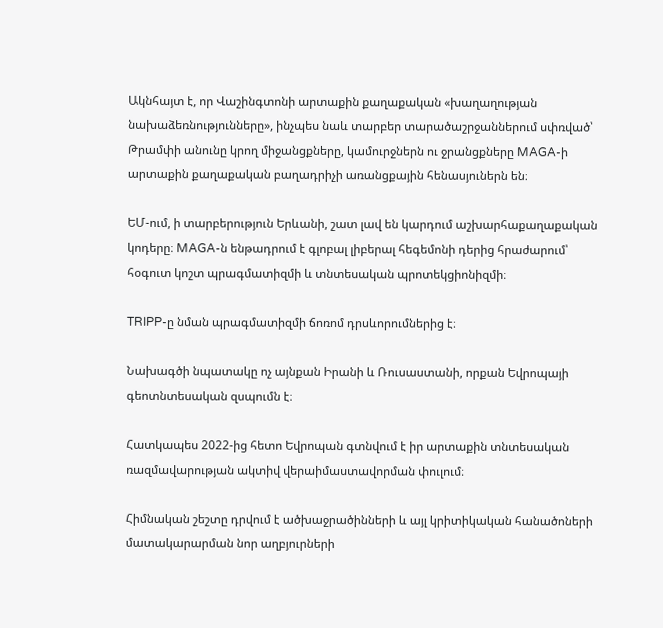Ակնհայտ է, որ Վաշինգտոնի արտաքին քաղաքական «խաղաղության նախաձեռնությունները», ինչպես նաև տարբեր տարածաշրջաններում սփռված՝ Թրամփի անունը կրող միջանցքները, կամուրջներն ու ջրանցքները MAGA-ի արտաքին քաղաքական բաղադրիչի առանցքային հենասյուներն են։

ԵՄ-ում, ի տարբերություն Երևանի, շատ լավ են կարդում աշխարհաքաղաքական կոդերը։ MAGA-ն ենթադրում է գլոբալ լիբերալ հեգեմոնի դերից հրաժարում՝ հօգուտ կոշտ պրագմատիզմի և տնտեսական պրոտեկցիոնիզմի։

TRIPP-ը նման պրագմատիզմի ճոռոմ դրսևորումներից է։

Նախագծի նպատակը ոչ այնքան Իրանի և Ռուսաստանի, որքան Եվրոպայի գեոտնտեսական զսպումն է։

Հատկապես 2022-ից հետո Եվրոպան գտնվում է իր արտաքին տնտեսական ռազմավարության ակտիվ վերաիմաստավորման փուլում։

Հիմնական շեշտը դրվում է ածխաջրածինների և այլ կրիտիկական հանածոների մատակարարման նոր աղբյուրների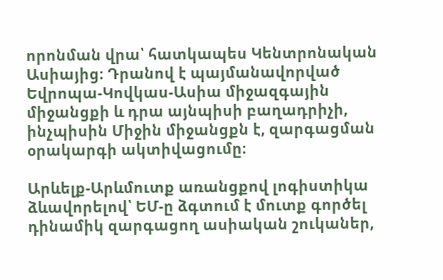որոնման վրա՝ հատկապես Կենտրոնական Ասիայից։ Դրանով է պայմանավորված Եվրոպա-Կովկաս-Ասիա միջազգային միջանցքի և դրա այնպիսի բաղադրիչի, ինչպիսին Միջին միջանցքն է, զարգացման օրակարգի ակտիվացումը։

Արևելք-Արևմուտք առանցքով լոգիստիկա ձևավորելով՝ ԵՄ-ը ձգտում է մուտք գործել դինամիկ զարգացող ասիական շուկաներ,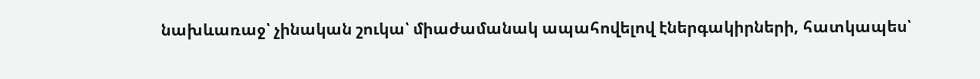նախևառաջ՝ չինական շուկա՝ միաժամանակ ապահովելով էներգակիրների, հատկապես՝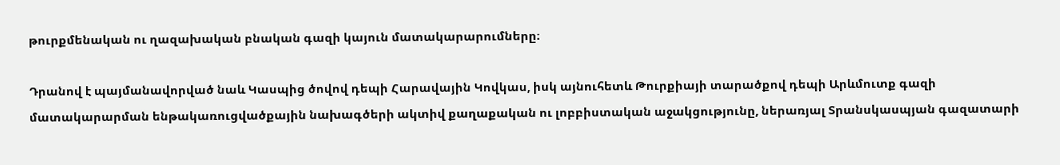թուրքմենական ու ղազախական բնական գազի կայուն մատակարարումները։

Դրանով է պայմանավորված նաև Կասպից ծովով դեպի Հարավային Կովկաս, իսկ այնուհետև Թուրքիայի տարածքով դեպի Արևմուտք գազի մատակարարման ենթակառուցվածքային նախագծերի ակտիվ քաղաքական ու լոբբիստական աջակցությունը, ներառյալ Տրանսկասպյան գազատարի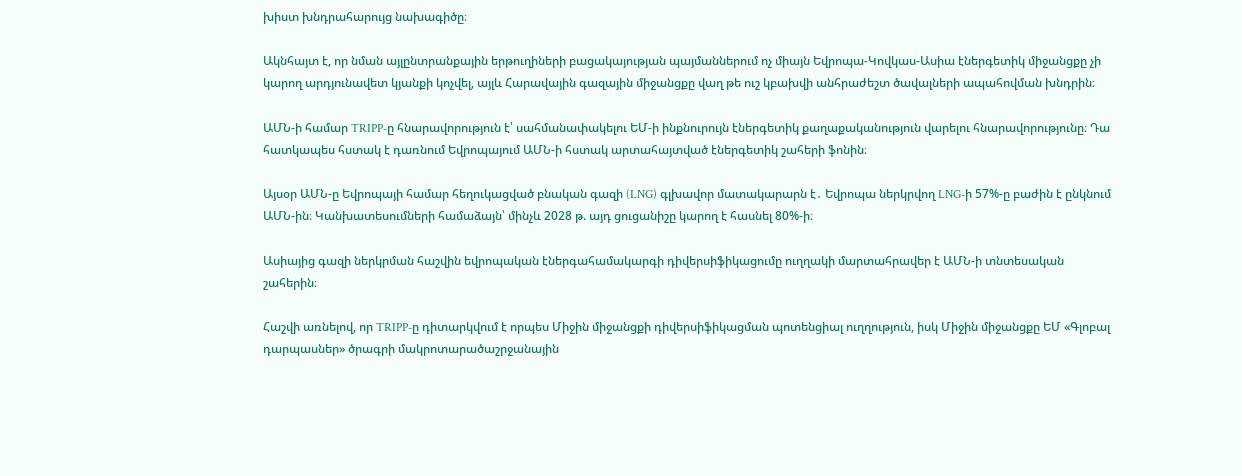խիստ խնդրահարույց նախագիծը։

Ակնհայտ է, որ նման այլընտրանքային երթուղիների բացակայության պայմաններում ոչ միայն Եվրոպա-Կովկաս-Ասիա էներգետիկ միջանցքը չի կարող արդյունավետ կյանքի կոչվել, այլև Հարավային գազային միջանցքը վաղ թե ուշ կբախվի անհրաժեշտ ծավալների ապահովման խնդրին։

ԱՄՆ-ի համար TRIPP-ը հնարավորություն է՝ սահմանափակելու ԵՄ-ի ինքնուրույն էներգետիկ քաղաքականություն վարելու հնարավորությունը։ Դա հատկապես հստակ է դառնում Եվրոպայում ԱՄՆ-ի հստակ արտահայտված էներգետիկ շահերի ֆոնին։

Այսօր ԱՄՆ-ը Եվրոպայի համար հեղուկացված բնական գազի (LNG) գլխավոր մատակարարն է․ Եվրոպա ներկրվող LNG-ի 57%-ը բաժին է ընկնում ԱՄՆ-ին։ Կանխատեսումների համաձայն՝ մինչև 2028 թ. այդ ցուցանիշը կարող է հասնել 80%-ի։

Ասիայից գազի ներկրման հաշվին եվրոպական էներգահամակարգի դիվերսիֆիկացումը ուղղակի մարտահրավեր է ԱՄՆ-ի տնտեսական շահերին։

Հաշվի առնելով, որ TRIPP-ը դիտարկվում է որպես Միջին միջանցքի դիվերսիֆիկացման պոտենցիալ ուղղություն, իսկ Միջին միջանցքը ԵՄ «Գլոբալ դարպասներ» ծրագրի մակրոտարածաշրջանային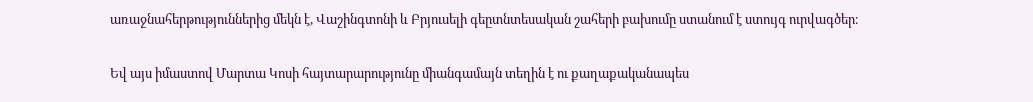առաջնահերթություններից մեկն է, Վաշինգտոնի և Բրյուսելի գեըտնտեսական շահերի բախումը ստանում է ստույգ ուրվագծեր։

Եվ այս իմաստով Մարտա Կոսի հայտարարությունը միանգամայն տեղին է ու քաղաքականապես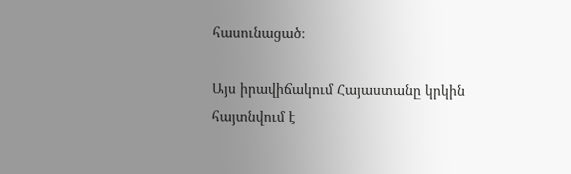հասունացած։

Այս իրավիճակում Հայաստանը կրկին հայտնվում է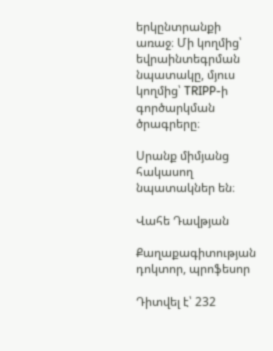երկընտրանքի առաջ։ Մի կողմից՝ եվրաինտեգրման նպատակը, մյուս կողմից՝ TRIPP-ի գործարկման ծրագրերը։

Սրանք միմյանց հակասող նպատակներ են։

Վահե Դավթյան

Քաղաքագիտության դոկտոր, պրոֆեսոր

Դիտվել է՝ 232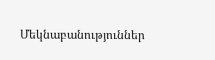Մեկնաբանություններ